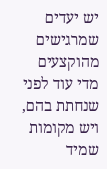יש יעדים שמרגישים מהוקצעים מדי עוד לפני שנחתת בהם, ויש מקומות שמיד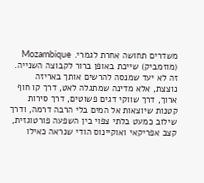משדרים תחושה אחרת לגמרי. Mozambique (מוזמביק) שייכת באופן ברור לקבוצה השנייה. זה לא יעד שמנסה להרשים אותך באריזה נוצצת, אלא מדינה שמתגלה לאט, דרך קו חוף ארוך, דרך שווקי דגים פשוטים, דרך סירות קטנות שיוצאות אל המים בלי הרבה דרמה, ודרך שילוב כמעט בלתי צפוי בין השפעה פורטוגזית, קצב אפריקאי ואוקיינוס הודי שנראה כאילו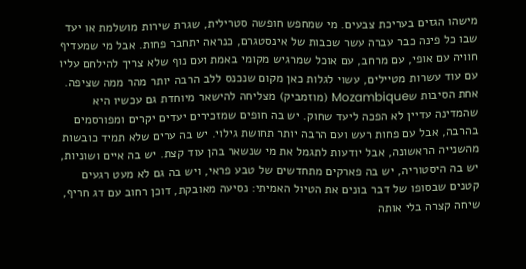מישהו הגזים בעריכת צבעים. מי שמחפש חופשה סטרילית, שגרת שירות מושלמת או יעד שבו כל פינה כבר עברה עשר שכבות של אינסטגרם, כנראה יתחבר פחות. אבל מי שמעדיף חוויה עם אופי, עם מרחב, עם אוכל שמרגיש מקומי באמת ועם נוף שלא צריך להילחם עליו עם עוד עשרות מטיילים, עשוי לגלות כאן מקום שנכנס ללב הרבה יותר מהר ממה שציפה.
אחת הסיבות שMozambique (מוזמביק) מצליחה להישאר מיוחדת גם עכשיו היא שהמדינה עדיין לא הפכה ליעד שחוק. יש בה חופים שמזכירים יעדים יקרים ומפורסמים בהרבה, אבל עם פחות רעש ועם הרבה יותר תחושת גילוי. יש בה ערים שלא תמיד כובשות מהשנייה הראשונה, אבל יודעות לתגמל את מי שנשאר בהן עוד קצת. יש בה איים ושוניות, יש בה היסטוריה, יש בה פארקים מתחדשים של טבע פראי, ויש בה גם לא מעט רגעים קטנים שבסופו של דבר בונים את הטיול האמיתי: נסיעה מאובקת, דוכן רחוב עם דג חריף, שיחה קצרה בלי אותה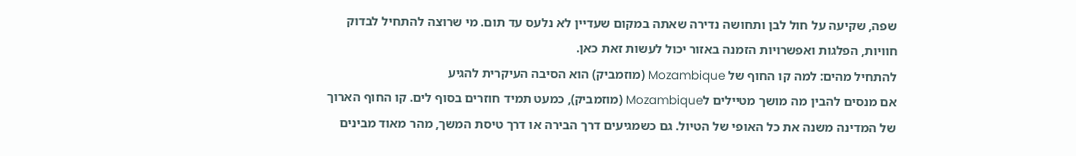שפה, שקיעה על חול לבן ותחושה נדירה שאתה במקום שעדיין לא נלעס עד תום. מי שרוצה להתחיל לבדוק חוויות, הפלגות ואפשרויות הזמנה באזור יכול לעשות זאת כאן.
להתחיל מהים: למה קו החוף של Mozambique (מוזמביק) הוא הסיבה העיקרית להגיע
אם מנסים להבין מה מושך מטיילים לMozambique (מוזמביק), כמעט תמיד חוזרים בסוף לים. קו החוף הארוך של המדינה משנה את כל האופי של הטיול. גם כשמגיעים דרך הבירה או דרך טיסת המשך, מהר מאוד מבינים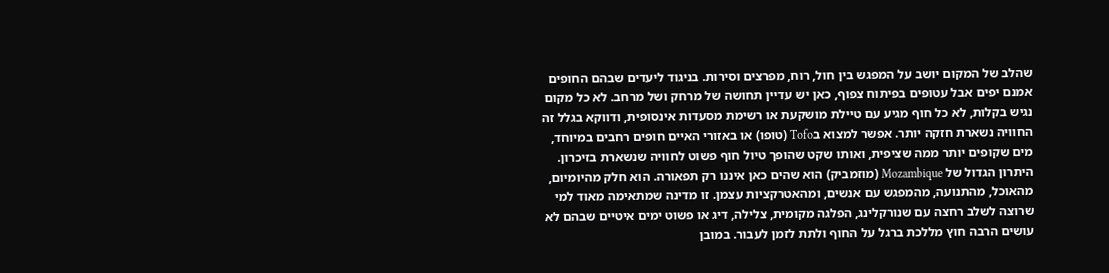שהלב של המקום יושב על המפגש בין חול, רוח, מפרצים וסירות. בניגוד ליעדים שבהם החופים אמנם יפים אבל עטופים בפיתוח צפוף, כאן יש עדיין תחושה של מרחק ושל מרחב. לא כל מקום נגיש בקלות, לא כל חוף מגיע עם טיילת מושקעת או רשימת מסעדות אינסופית, ודווקא בגלל זה החוויה נשארת חזקה יותר. אפשר למצוא בTofo (טופו) או באזורי האיים חופים רחבים במיוחד, מים שקופים יותר ממה שציפית, ואותו שקט שהופך טיול חוף פשוט לחוויה שנשארת בזיכרון.
היתרון הגדול של Mozambique (מוזמביק) הוא שהים כאן איננו רק תפאורה. הוא חלק מהיומיום, מהאוכל, מהתנועה, מהמפגש עם אנשים, ומהאטרקציות עצמן. זו מדינה שמתאימה מאוד למי שרוצה לשלב רחצה עם שנורקלינג, הפלגה מקומית, צלילה, דיג או פשוט ימים איטיים שבהם לא עושים הרבה חוץ מללכת ברגל על החוף ולתת לזמן לעבור. במובן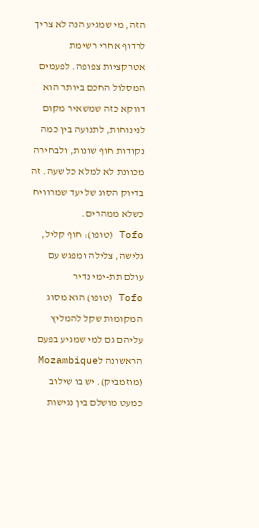הזה, מי שמגיע הנה לא צריך לרדוף אחרי רשימת אטרקציות צפופה. לפעמים המסלול החכם ביותר הוא דווקא כזה שמשאיר מקום לנינוחות, לתנועה בין כמה נקודות חוף שונות, ולבחירה מכוונת לא למלא כל שעה. זה בדיוק הסוג של יעד שמרוויח כשלא ממהרים.
Tofo (טופו): חוף קליל, גלישה, צלילה ומפגש עם עולם תת-ימי נדיר
Tofo (טופו) הוא מסוג המקומות שקל להמליץ עליהם גם למי שמגיע בפעם הראשונה לMozambique (מוזמביק). יש בו שילוב כמעט מושלם בין נגישות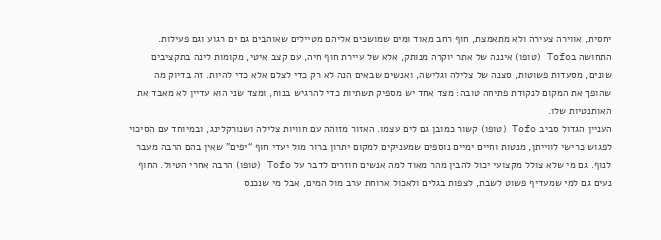יחסית, אווירה צעירה ולא מתאמצת, חוף רחב מאוד ומים שמושכים אליהם מטיילים שאוהבים גם ים רגוע וגם פעילות. התחושה בTofo (טופו) איננה של אתר יוקרה מנותק, אלא של עיירת חוף חיה, עם קצב איטי, מקומות לינה בתקציבים שונים, מסעדות פשוטות, סצנה של צלילה וגלישה, ואנשים שבאים הנה לא רק כדי לצלם אלא כדי להיות. זה בדיוק מה שהופך את המקום לנקודת פתיחה טובה: מצד אחד יש מספיק תשתיות כדי להרגיש בנוח, ומצד שני הוא עדיין לא מאבד את האותנטיות שלו.
העניין הגדול סביב Tofo (טופו) קשור כמובן גם לים עצמו. האזור מזוהה עם חוויות צלילה ושנורקלינג, ובמיוחד עם הסיכוי לפגוש כרישי לווייתן, מנטות וחיים ימיים נוספים שמעניקים למקום יתרון ברור מול יעדי חוף “יפים” שאין בהם הרבה מעבר לנוף. גם מי שלא צולל מקצועי יכול להבין מהר מאוד למה אנשים חוזרים לדבר על Tofo (טופו) הרבה אחרי הטיול. החוף נעים גם למי שמעדיף פשוט לשבת, לצפות בגלים ולאכול ארוחת ערב מול המים, אבל מי שנכנס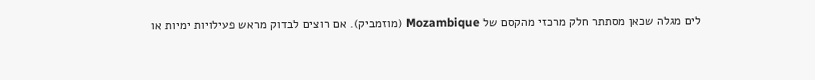לים מגלה שכאן מסתתר חלק מרכזי מהקסם של Mozambique (מוזמביק). אם רוצים לבדוק מראש פעילויות ימיות או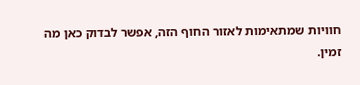חוויות שמתאימות לאזור החוף הזה, אפשר לבדוק כאן מה זמין.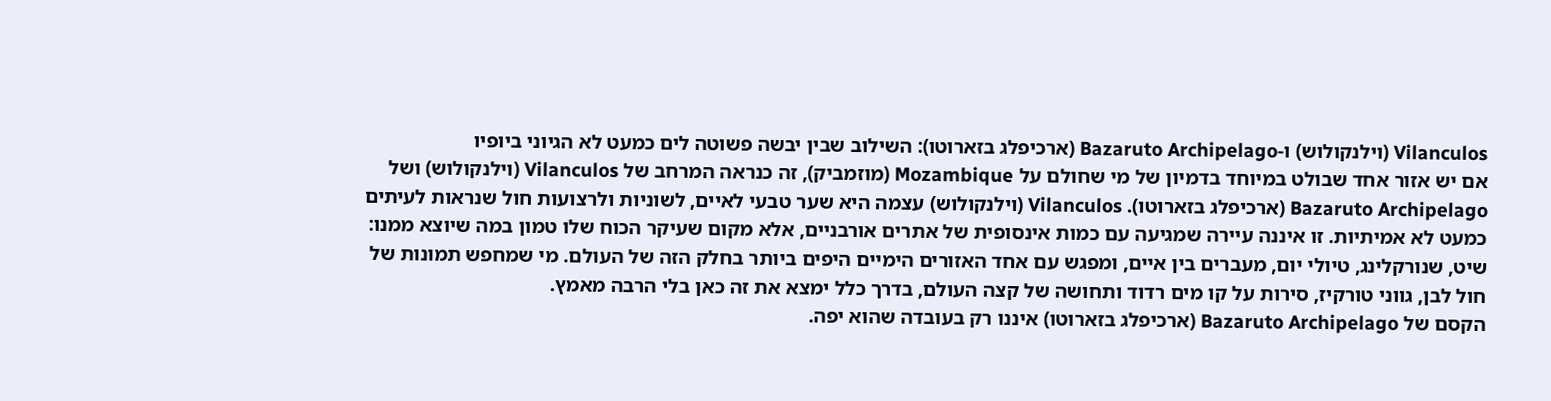Vilanculos (וילנקולוש) ו-Bazaruto Archipelago (ארכיפלג בזארוטו): השילוב שבין יבשה פשוטה לים כמעט לא הגיוני ביופיו
אם יש אזור אחד שבולט במיוחד בדמיון של מי שחולם על Mozambique (מוזמביק), זה כנראה המרחב של Vilanculos (וילנקולוש) ושל Bazaruto Archipelago (ארכיפלג בזארוטו). Vilanculos (וילנקולוש) עצמה היא שער טבעי לאיים, לשוניות ולרצועות חול שנראות לעיתים כמעט לא אמיתיות. זו איננה עיירה שמגיעה עם כמות אינסופית של אתרים אורבניים, אלא מקום שעיקר הכוח שלו טמון במה שיוצא ממנו: שיט, שנורקלינג, טיולי יום, מעברים בין איים, ומפגש עם אחד האזורים הימיים היפים ביותר בחלק הזה של העולם. מי שמחפש תמונות של חול לבן, גווני טורקיז, סירות על קו מים רדוד ותחושה של קצה העולם, בדרך כלל ימצא את זה כאן בלי הרבה מאמץ.
הקסם של Bazaruto Archipelago (ארכיפלג בזארוטו) איננו רק בעובדה שהוא יפה.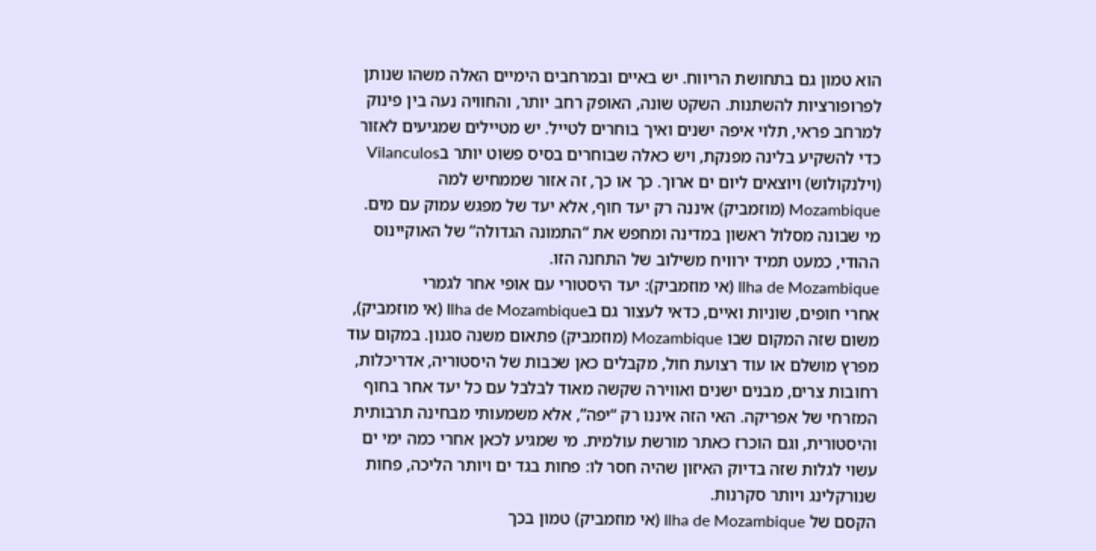הוא טמון גם בתחושת הריווח. יש באיים ובמרחבים הימיים האלה משהו שנותן לפרופורציות להשתנות. השקט שונה, האופק רחב יותר, והחוויה נעה בין פינוק למרחב פראי, תלוי איפה ישנים ואיך בוחרים לטייל. יש מטיילים שמגיעים לאזור כדי להשקיע בלינה מפנקת, ויש כאלה שבוחרים בסיס פשוט יותר בVilanculos (וילנקולוש) ויוצאים ליום ים ארוך. כך או כך, זה אזור שממחיש למה Mozambique (מוזמביק) איננה רק יעד חוף, אלא יעד של מפגש עמוק עם מים. מי שבונה מסלול ראשון במדינה ומחפש את “התמונה הגדולה” של האוקיינוס ההודי, כמעט תמיד ירוויח משילוב של התחנה הזו.
Ilha de Mozambique (אי מוזמביק): יעד היסטורי עם אופי אחר לגמרי
אחרי חופים, שוניות ואיים, כדאי לעצור גם בIlha de Mozambique (אי מוזמביק), משום שזה המקום שבו Mozambique (מוזמביק) פתאום משנה סגנון. במקום עוד מפרץ מושלם או עוד רצועת חול, מקבלים כאן שכבות של היסטוריה, אדריכלות, רחובות צרים, מבנים ישנים ואווירה שקשה מאוד לבלבל עם כל יעד אחר בחוף המזרחי של אפריקה. האי הזה איננו רק “יפה”, אלא משמעותי מבחינה תרבותית והיסטורית, וגם הוכרז כאתר מורשת עולמית. מי שמגיע לכאן אחרי כמה ימי ים עשוי לגלות שזה בדיוק האיזון שהיה חסר לו: פחות בגד ים ויותר הליכה, פחות שנורקלינג ויותר סקרנות.
הקסם של Ilha de Mozambique (אי מוזמביק) טמון בכך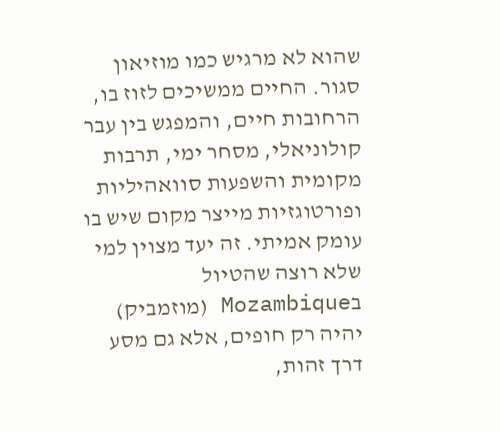שהוא לא מרגיש כמו מוזיאון סגור. החיים ממשיכים לזוז בו, הרחובות חיים, והמפגש בין עבר קולוניאלי, מסחר ימי, תרבות מקומית והשפעות סוואהיליות ופורטוגזיות מייצר מקום שיש בו עומק אמיתי. זה יעד מצוין למי שלא רוצה שהטיול בMozambique (מוזמביק) יהיה רק חופים, אלא גם מסע דרך זהות,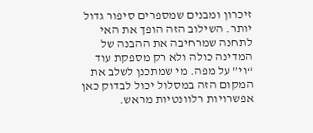זיכרון ומבנים שמספרים סיפור גדול יותר. השילוב הזה הופך את האי לתחנה שמרחיבה את ההבנה של המדינה כולה ולא רק מספקת עוד “וי” על מפה. מי שמתכנן לשלב את המקום הזה במסלול יכול לבדוק כאן אפשרויות רלוונטיות מראש.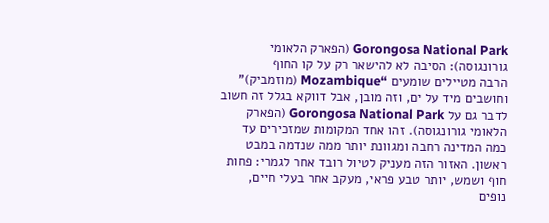Gorongosa National Park (הפארק הלאומי גורונגוסה): הסיבה לא להישאר רק על קו החוף
הרבה מטיילים שומעים “Mozambique (מוזמביק)” וחושבים מיד על ים, וזה מובן, אבל דווקא בגלל זה חשוב לדבר גם על Gorongosa National Park (הפארק הלאומי גורונגוסה). זהו אחד המקומות שמזכירים עד כמה המדינה רחבה ומגוונת יותר ממה שנדמה במבט ראשון. האזור הזה מעניק לטיול רובד אחר לגמרי: פחות חוף ושמש, יותר טבע פראי, מעקב אחר בעלי חיים, נופים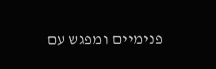פנימיים ומפגש עם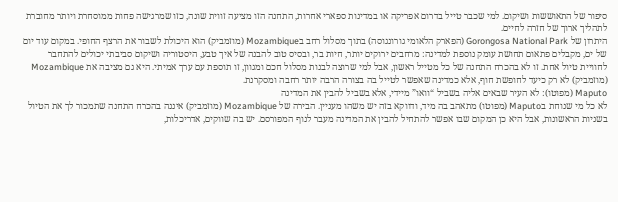סיפור של התאוששות ושיקום. למי שכבר טייל בדרום אפריקה או במדינות ספארי אחרות, התחנה הזו מציעה זווית שונה, כזו שמרגישה פחות ממוסחרת ויותר מחוברת לתהליך ארוך של חזרה לחיים.
היתרון של Gorongosa National Park (הפארק הלאומי גורונגוסה) בתוך מסלול רחב בMozambique (מוזמביק) הוא היכולת לשבור את הרצף החופי. במקום עוד יום של ים, מקבלים פתאום תחושת עומק נוספת למדינה: מרחבים ירוקים יותר, חיות בר, ובסיס טוב להבנה של איך טבע, היסטוריה ושיקום סביבתי יכולים להתחבר לחוויית טיול אחת. זו לא בהכרח התחנה של כל מטייל ראשון, אבל למי שרוצה לבנות מסלול חכם ומגוון, זו תוספת עם ערך אמיתי. היא גם מציבה את Mozambique (מוזמביק) לא רק כיעד לחופשת חוף, אלא כמדינה שאפשר לטייל בה בצורה הרבה יותר רחבה ומסקרנת.
Maputo (מפוטו): לא העיר שבאים אליה בשביל “וואו” מיידי, אלא בשביל להבין את המדינה
לא כל מי שנוחת בMaputo (מפוטו) מתאהב בה מיד, ודווקא בזה יש משהו מעניין. הבירה של Mozambique (מוזמביק) איננה בהכרח התחנה שתמכור לך את הטיול בשניות הראשונות, אבל היא כן המקום שבו אפשר להתחיל להבין את המדינה מעבר לנוף המפורסם. יש בה שווקים, אדריכלות,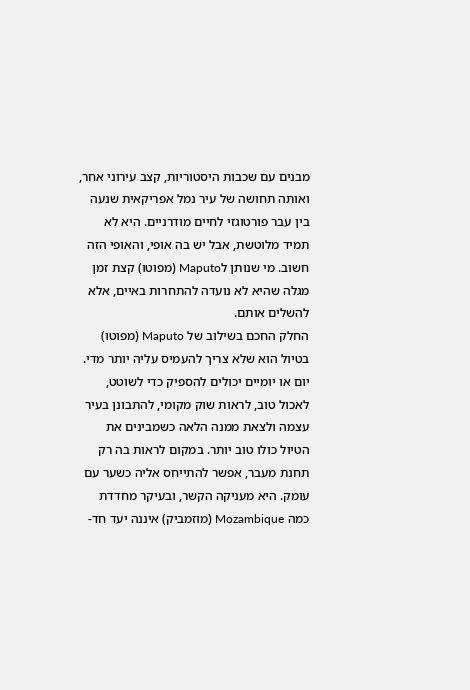מבנים עם שכבות היסטוריות, קצב עירוני אחר, ואותה תחושה של עיר נמל אפריקאית שנעה בין עבר פורטוגזי לחיים מודרניים. היא לא תמיד מלוטשת, אבל יש בה אופי, והאופי הזה חשוב. מי שנותן לMaputo (מפוטו) קצת זמן מגלה שהיא לא נועדה להתחרות באיים, אלא להשלים אותם.
החלק החכם בשילוב של Maputo (מפוטו) בטיול הוא שלא צריך להעמיס עליה יותר מדי. יום או יומיים יכולים להספיק כדי לשוטט, לאכול טוב, לראות שוק מקומי, להתבונן בעיר עצמה ולצאת ממנה הלאה כשמבינים את הטיול כולו טוב יותר. במקום לראות בה רק תחנת מעבר, אפשר להתייחס אליה כשער עם עומק. היא מעניקה הקשר, ובעיקר מחדדת כמה Mozambique (מוזמביק) איננה יעד חד-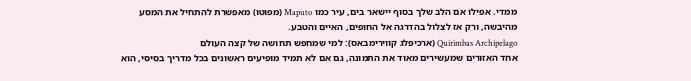ממדי. אפילו אם הלב שלך בסוף יישאר בים, עיר כמו Maputo (מפוטו) מאפשרת להתחיל את המסע מהיבשה, ורק אז לצלול בהדרגה אל החופים, האיים והטבע.
Quirimbas Archipelago (ארכיפלג קווירימבאס): למי שמחפש תחושה של קצה העולם
אחד האזורים שמעשירים מאוד את התמונה, גם אם לא תמיד מופיעים ראשונים בכל מדריך בסיסי, הוא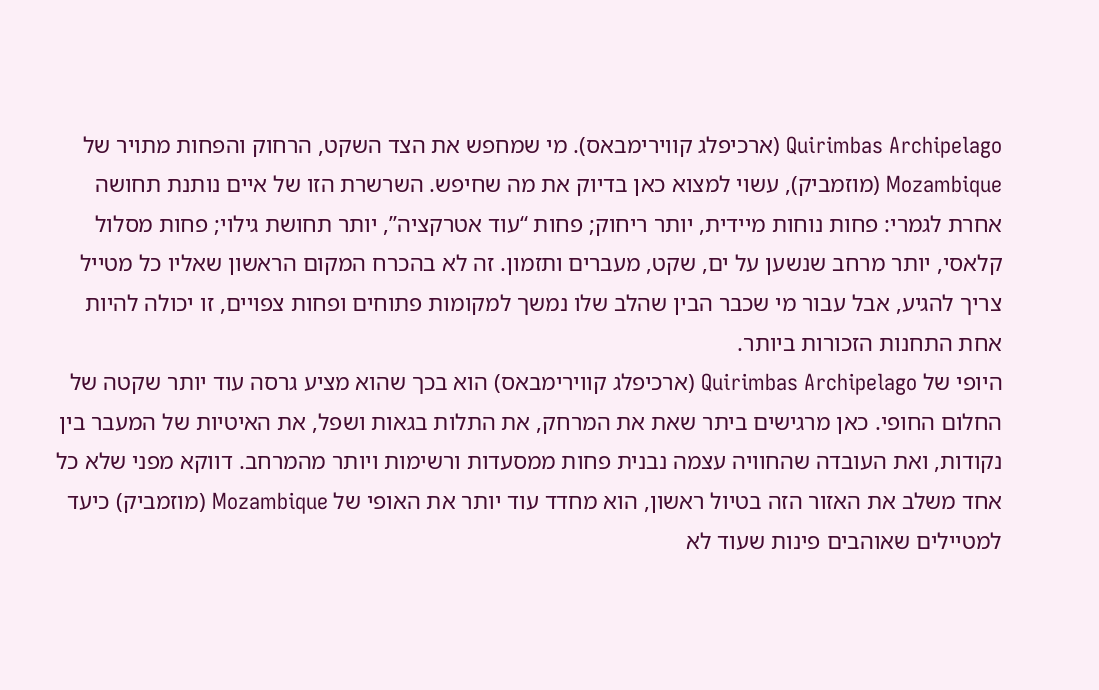Quirimbas Archipelago (ארכיפלג קווירימבאס). מי שמחפש את הצד השקט, הרחוק והפחות מתויר של Mozambique (מוזמביק), עשוי למצוא כאן בדיוק את מה שחיפש. השרשרת הזו של איים נותנת תחושה אחרת לגמרי: פחות נוחות מיידית, יותר ריחוק; פחות “עוד אטרקציה”, יותר תחושת גילוי; פחות מסלול קלאסי, יותר מרחב שנשען על ים, שקט, מעברים ותזמון. זה לא בהכרח המקום הראשון שאליו כל מטייל צריך להגיע, אבל עבור מי שכבר הבין שהלב שלו נמשך למקומות פתוחים ופחות צפויים, זו יכולה להיות אחת התחנות הזכורות ביותר.
היופי של Quirimbas Archipelago (ארכיפלג קווירימבאס) הוא בכך שהוא מציע גרסה עוד יותר שקטה של החלום החופי. כאן מרגישים ביתר שאת את המרחק, את התלות בגאות ושפל, את האיטיות של המעבר בין נקודות, ואת העובדה שהחוויה עצמה נבנית פחות ממסעדות ורשימות ויותר מהמרחב. דווקא מפני שלא כל אחד משלב את האזור הזה בטיול ראשון, הוא מחדד עוד יותר את האופי של Mozambique (מוזמביק) כיעד למטיילים שאוהבים פינות שעוד לא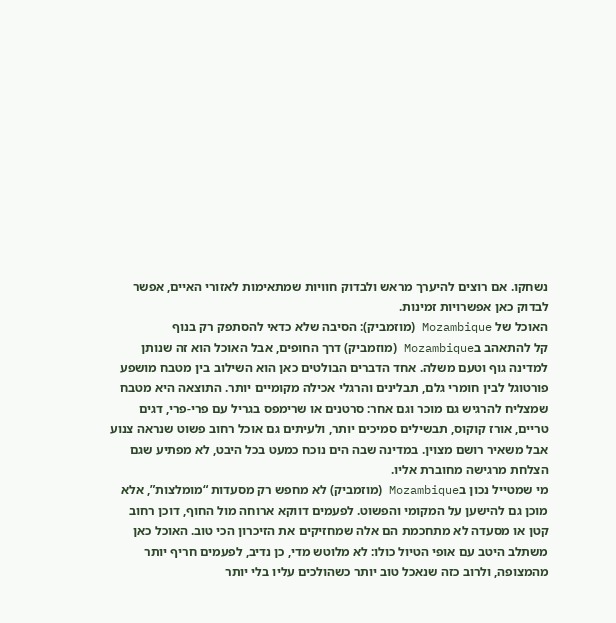נשחקו. אם רוצים להיערך מראש ולבדוק חוויות שמתאימות לאזורי האיים, אפשר לבדוק כאן אפשרויות זמינות.
האוכל של Mozambique (מוזמביק): הסיבה שלא כדאי להסתפק רק בנוף
קל להתאהב בMozambique (מוזמביק) דרך החופים, אבל האוכל הוא זה שנותן למדינה גוף וטעם משלה. אחד הדברים הבולטים כאן הוא השילוב בין מטבח מושפע פורטוגל לבין חומרי גלם, תבלינים והרגלי אכילה מקומיים יותר. התוצאה היא מטבח שמצליח להרגיש גם מוכר וגם אחר: סרטנים או שרימפס בגריל עם פרי-פרי, דגים טריים, אורז קוקוס, תבשילים סמיכים יותר, ולעיתים גם אוכל רחוב פשוט שנראה צנוע אבל משאיר רושם מצוין. במדינה שבה הים נוכח כמעט בכל היבט, לא מפתיע שגם הצלחת מרגישה מחוברת אליו.
מי שמטייל נכון בMozambique (מוזמביק) לא מחפש רק מסעדות “מומלצות”, אלא מוכן גם להישען על המקומי והפשוט. לפעמים דווקא ארוחה מול החוף, דוכן רחוב קטן או מסעדה לא מתחכמת הם אלה שמחזיקים את הזיכרון הכי טוב. האוכל כאן משתלב היטב עם אופי הטיול כולו: לא מלוטש מדי, כן נדיב, לפעמים חריף יותר מהמצופה, ולרוב כזה שנאכל טוב יותר כשהולכים עליו בלי יותר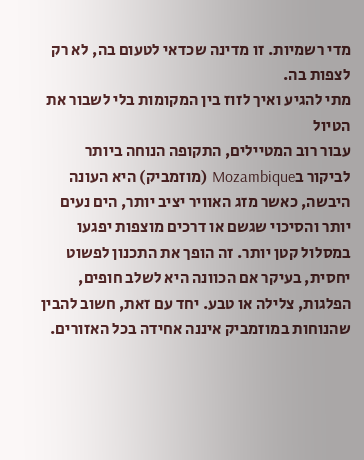מדי רשמיות. זו מדינה שכדאי לטעום בה, לא רק לצפות בה.
מתי להגיע ואיך לזוז בין המקומות בלי לשבור את הטיול
עבור רוב המטיילים, התקופה הנוחה ביותר לביקור בMozambique (מוזמביק) היא העונה היבשה, כאשר מזג האוויר יציב יותר, הים נעים יותר והסיכוי שגשם או דרכים מוצפות יפגעו במסלול קטן יותר. זה הופך את התכנון לפשוט יחסית, בעיקר אם הכוונה היא לשלב חופים, הפלגות, צלילה או טבע. יחד עם זאת, חשוב להבין שהנוחות במוזמביק איננה אחידה בכל האזורים.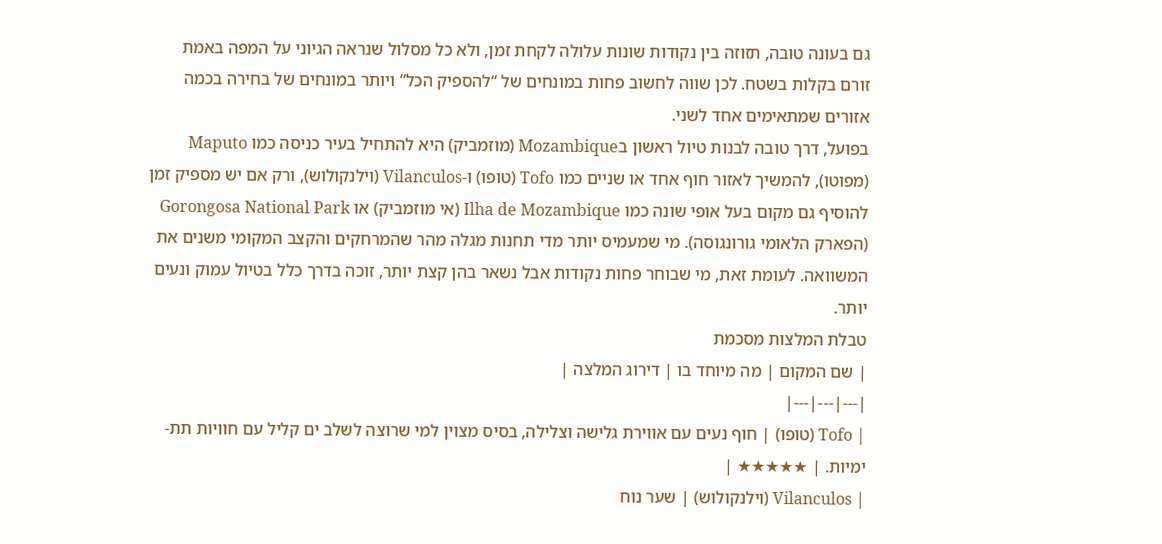גם בעונה טובה, תזוזה בין נקודות שונות עלולה לקחת זמן, ולא כל מסלול שנראה הגיוני על המפה באמת זורם בקלות בשטח. לכן שווה לחשוב פחות במונחים של “להספיק הכל” ויותר במונחים של בחירה בכמה אזורים שמתאימים אחד לשני.
בפועל, דרך טובה לבנות טיול ראשון בMozambique (מוזמביק) היא להתחיל בעיר כניסה כמו Maputo (מפוטו), להמשיך לאזור חוף אחד או שניים כמו Tofo (טופו) ו-Vilanculos (וילנקולוש), ורק אם יש מספיק זמן להוסיף גם מקום בעל אופי שונה כמו Ilha de Mozambique (אי מוזמביק) או Gorongosa National Park (הפארק הלאומי גורונגוסה). מי שמעמיס יותר מדי תחנות מגלה מהר שהמרחקים והקצב המקומי משנים את המשוואה. לעומת זאת, מי שבוחר פחות נקודות אבל נשאר בהן קצת יותר, זוכה בדרך כלל בטיול עמוק ונעים יותר.
טבלת המלצות מסכמת
| שם המקום | מה מיוחד בו | דירוג המלצה |
|---|---|---|
| Tofo (טופו) | חוף נעים עם אווירת גלישה וצלילה, בסיס מצוין למי שרוצה לשלב ים קליל עם חוויות תת-ימיות. | ★★★★★ |
| Vilanculos (וילנקולוש) | שער נוח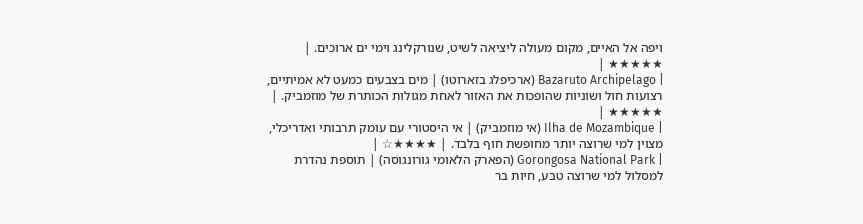ויפה אל האיים, מקום מעולה ליציאה לשיט, שנורקלינג וימי ים ארוכים. | ★★★★★ |
| Bazaruto Archipelago (ארכיפלג בזארוטו) | מים בצבעים כמעט לא אמיתיים, רצועות חול ושוניות שהופכות את האזור לאחת מגולות הכותרת של מוזמביק. | ★★★★★ |
| Ilha de Mozambique (אי מוזמביק) | אי היסטורי עם עומק תרבותי ואדריכלי, מצוין למי שרוצה יותר מחופשת חוף בלבד. | ★★★★☆ |
| Gorongosa National Park (הפארק הלאומי גורונגוסה) | תוספת נהדרת למסלול למי שרוצה טבע, חיות בר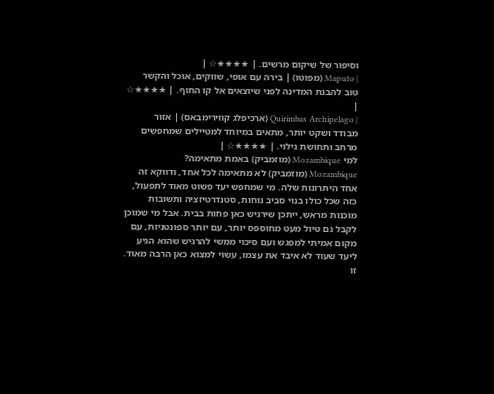וסיפור של שיקום מרשים. | ★★★★☆ |
| Maputo (מפוטו) | בירה עם אופי, שווקים, אוכל והקשר טוב להבנת המדינה לפני שיוצאים אל קו החוף. | ★★★★☆ |
| Quirimbas Archipelago (ארכיפלג קווירימבאס) | אזור מבודד ושקט יותר, מתאים במיוחד למטיילים שמחפשים מרחב ותחושת גילוי. | ★★★★☆ |
למי Mozambique (מוזמביק) באמת מתאימה?
Mozambique (מוזמביק) לא מתאימה לכל אחד, ודווקא זה אחד היתרונות שלה. מי שמחפש יעד פשוט מאוד לתפעול, כזה שכל כולו בנוי סביב נוחות, סטנדרטיזציה ותשובות מוכנות מראש, ייתכן שירגיש כאן פחות בבית. אבל מי שמוכן לקבל גם טיול מעט מחוספס יותר, עם יותר ספונטניות, עם מקום אמיתי למפגש ועם סיכוי ממשי להרגיש שהוא הגיע ליעד שעוד לא איבד את עצמו, עשוי למצוא כאן הרבה מאוד. זו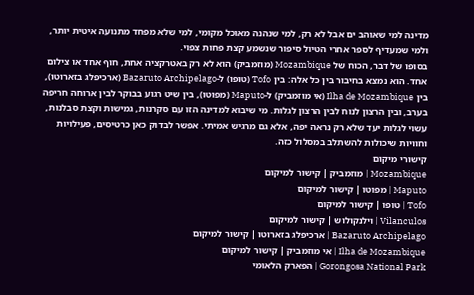מדינה למי שאוהב ים אבל לא רק, למי שנהנה מאוכל מקומי, למי שלא מפחד מתנועה איטית יותר, ולמי שמעדיף לספר אחרי הטיול סיפור שנשמע קצת פחות צפוי.
בסופו של דבר, הכוח של Mozambique (מוזמביק) הוא לא רק באטרקציה אחת, חוף אחד או צילום אחד. הוא נמצא בחיבור בין כל אלה: בין Tofo (טופו) ל-Bazaruto Archipelago (ארכיפלג בזארוטו), בין Ilha de Mozambique (אי מוזמביק) ל-Maputo (מפוטו), בין שיט רגוע בבוקר לבין ארוחה חריפה בערב, ובין הרצון לנוח לבין הרצון לגלות. מי שיבוא למדינה הזו עם סקרנות, גמישות וקצת סבלנות, עשוי לגלות יעד שלא רק נראה יפה, אלא גם מרגיש אמיתי. אפשר לבדוק כאן כרטיסים, פעילויות וחוויות שיכולות להשתלב במסלול כזה.
קישורי מיקום
Mozambique | מוזמביק | קישור למיקום
Maputo | מפוטו | קישור למיקום
Tofo | טופו | קישור למיקום
Vilanculos | וילנקולוש | קישור למיקום
Bazaruto Archipelago | ארכיפלג בזארוטו | קישור למיקום
Ilha de Mozambique | אי מוזמביק | קישור למיקום
Gorongosa National Park | הפארק הלאומי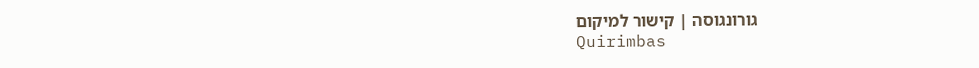גורונגוסה | קישור למיקום
Quirimbas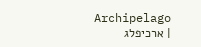Archipelago | ארכיפלג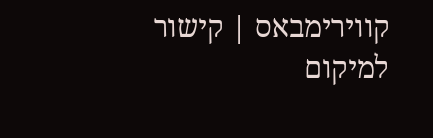קווירימבאס | קישור למיקום